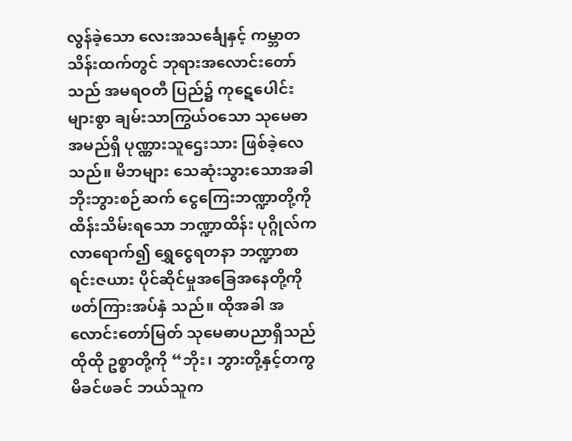လွန်ခဲ့သော လေးအသင်္ချေနှင့် ကမ္ဘာတသိန်းထက်တွင် ဘုရားအလောင်းတော်သည် အမရဝတီ ပြည်၌ ကုဋေပေါင်းများစွာ ချမ်းသာကြွယ်ဝသော သုမေဓာအမည်ရှိ ပုဏ္ဏားသူဌေးသား ဖြစ်ခဲ့လေသည်။ မိဘများ သေဆုံးသွားသောအခါ ဘိုးဘွားစဉ်ဆက် ငွေကြေးဘဏ္ဍာတို့ကို ထိန်းသိမ်းရသော ဘဏ္ဍာထိန်း ပုဂ္ဂိုလ်က လာရောက်၍ ရွှေငွေရတနာ ဘဏ္ဍာစာရင်းဇယား ပိုင်ဆိုင်မှုအခြေအနေတို့ကို ဖတ်ကြားအပ်နှံ သည်။ ထိုအခါ အလောင်းတော်မြတ် သုမေဓာပညာရှိသည် ထိုထို ဥစ္စာတို့ကို “ဘိုး၊ ဘွားတို့နှင့်တကွ မိခင်ဖခင် ဘယ်သူက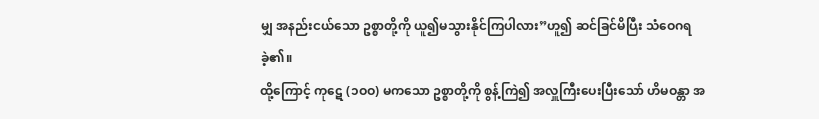မျှ အနည်းငယ်သော ဥစ္စာတို့ကို ယူ၍မသွားနိုင်ကြပါလား”ဟူ၍ ဆင်ခြင်မိပြီး သံဝေဂရခဲ့၏။
ထို့ကြောင့် ကုဋေ (၁ဝဝ) မကသော ဥစ္စာတို့ကို စွန့်ကြဲ၍ အလှူကြီးပေးပြီးသော် ဟိမဝန္တာ အ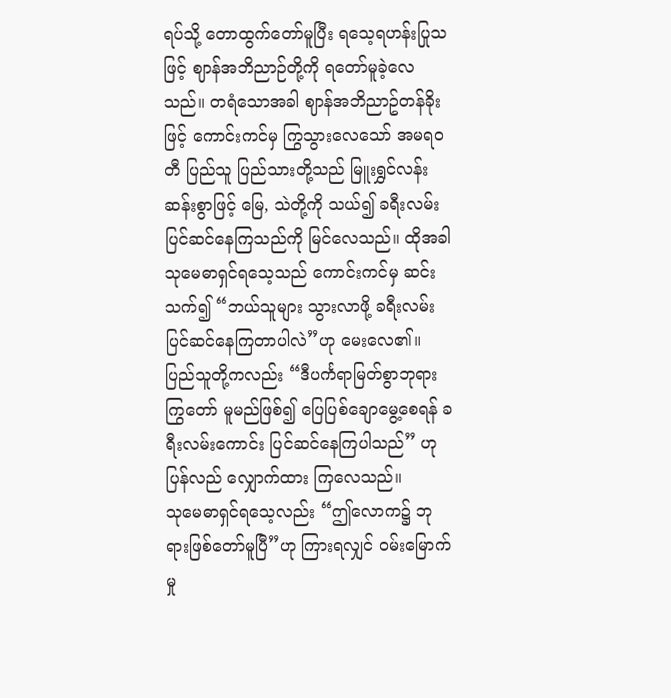ရပ်သို့ တောထွက်တော်မူပြီး ရသေ့ရဟန်းပြုသဖြင့် ဈာန်အဘိညာဉ်တို့ကို ရတော်မူခဲ့လေသည်။ တရံသောအခါ ဈာန်အဘိညာဥ်တန်ခိုးဖြင့် ကောင်းကင်မှ ကြွသွားလေသော် အမရဝတီ ပြည်သူ ပြည်သားတို့သည် မြူးရွှင်လန်းဆန်းစွာဖြင့် မြေ, သဲတို့ကို သယ်၍ ခရီးလမ်းပြင်ဆင်နေကြသည်ကို မြင်လေသည်။ ထိုအခါ သုမေဓာရှင်ရသေ့သည် ကောင်းကင်မှ ဆင်းသက်၍ “ဘယ်သူများ သွားလာဖို့ ခရီးလမ်း ပြင်ဆင်နေကြတာပါလဲ”ဟု မေးလေ၏။ ပြည်သူတို့ကလည်း “ဒီပင်္ကရာမြတ်စွာဘုရား ကြွတော် မူမည်ဖြစ်၍ ပြေပြစ်ချောမွေ့စေရန် ခရီးလမ်းကောင်း ပြင်ဆင်နေကြပါသည်” ဟု ပြန်လည် လျှောက်ထား ကြလေသည်။
သုမေဓာရှင်ရသေ့လည်း “ဤလောက၌ ဘုရားဖြစ်တော်မူပြီ”ဟု ကြားရလျှင် ဝမ်းမြောက်မှု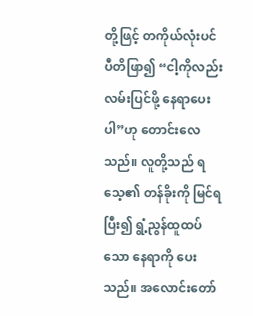တို့ဖြင့် တကိုယ်လုံးပင် ပီတိဖြာ၍ “ငါ့ကိုလည်း လမ်းပြင်ဖို့ နေရာပေးပါ”ဟု တောင်းလေသည်။ လူတို့သည် ရသေ့၏ တန်ခိုးကို မြင်ရပြီး၍ ရွံ့ညွန်ထူထပ်သော နေရာကို ပေးသည်။ အလောင်းတော်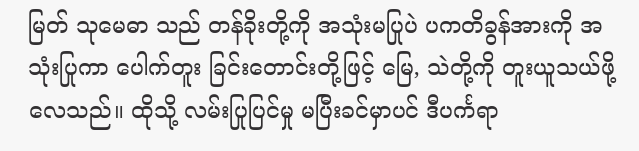မြတ် သုမေဓာ သည် တန်ခိုးတို့ကို အသုံးမပြုပဲ ပကတိခွန်အားကို အသုံးပြုကာ ပေါက်တူး ခြင်းတောင်းတို့ဖြင့် မြေ, သဲတို့ကို တူးယူသယ်ဖို့လေသည်။ ထိုသို့ လမ်းပြုပြင်မှု မပြီးခင်မှာပင် ဒီပင်္ကရာ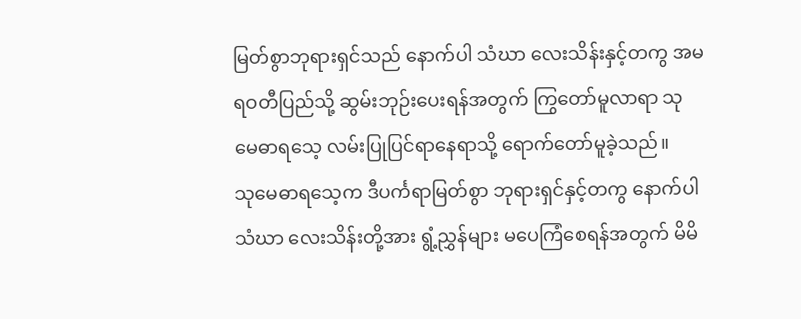မြတ်စွာဘုရားရှင်သည် နောက်ပါ သံဃာ လေးသိန်းနှင့်တကွ အမရဝတီပြည်သို့ ဆွမ်းဘုဉ်းပေးရန်အတွက် ကြွတော်မူလာရာ သုမေဓာရသေ့ လမ်းပြုပြင်ရာနေရာသို့ ရောက်တော်မူခဲ့သည်။
သုမေဓာရသေ့က ဒီပင်္ကရာမြတ်စွာ ဘုရားရှင်နှင့်တကွ နောက်ပါ သံဃာ လေးသိန်းတို့အား ရွံ့ညွှန်များ မပေကြံစေရန်အတွက် မိမိ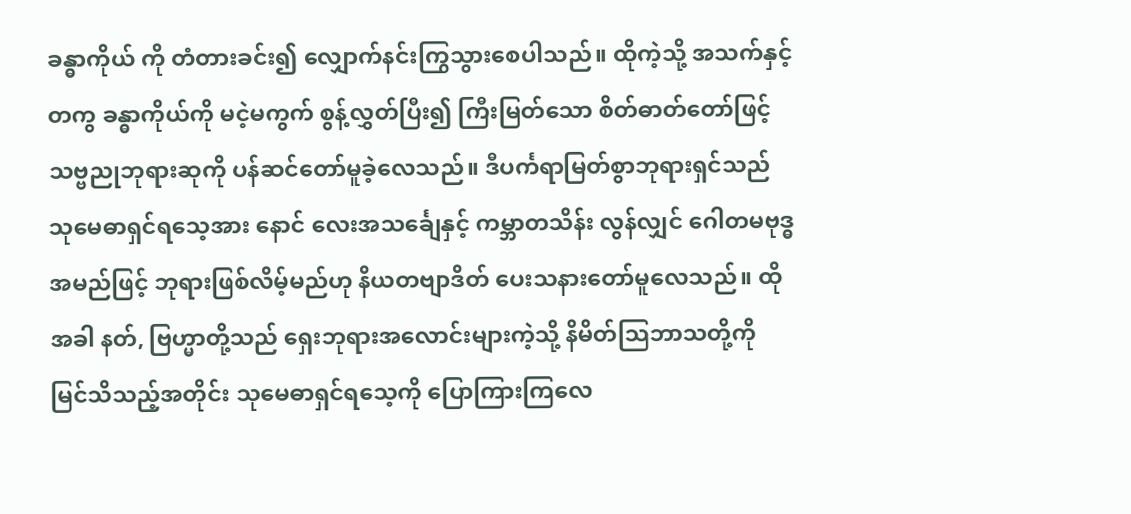ခန္ဓာကိုယ် ကို တံတားခင်း၍ လျှောက်နင်းကြွသွားစေပါသည်။ ထိုကဲ့သို့ အသက်နှင့်တကွ ခန္ဓာကိုယ်ကို မငဲ့မကွက် စွန့်လွှတ်ပြီး၍ ကြီးမြတ်သော စိတ်ဓာတ်တော်ဖြင့် သဗ္ဗညုဘုရားဆုကို ပန်ဆင်တော်မူခဲ့လေသည်။ ဒီပင်္ကရာမြတ်စွာဘုရားရှင်သည် သုမေဓာရှင်ရသေ့အား နောင် လေးအသင်္ချေနှင့် ကမ္ဘာတသိန်း လွန်လျှင် ဂေါတမဗုဒ္ဓ အမည်ဖြင့် ဘုရားဖြစ်လိမ့်မည်ဟု နိယတဗျာဒိတ် ပေးသနားတော်မူလေသည်။ ထိုအခါ နတ်, ဗြဟ္မာတို့သည် ရှေးဘုရားအလောင်းများကဲ့သို့ နိမိတ်သြဘာသတို့ကို မြင်သိသည့်အတိုင်း သုမေဓာရှင်ရသေ့ကို ပြောကြားကြလေ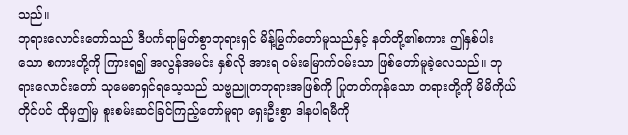သည်။
ဘုရားလောင်းတော်သည် ဒီပင်္ကရာမြတ်စွာဘုရားရှင် မိန့်မြွက်တော်မူသည်နှင့် နတ်တို့၏စကား ဤနှစ်ပါးသော စကားတို့ကို ကြားရ၍ အလွန်အမင်း နှစ်လို အားရ ဝမ်းမြောက်ဝမ်းသာ ဖြစ်တော်မူခဲ့လေသည်။ ဘုရားလောင်းတော် သုမေဓာရှင်ရသေ့သည် သဗ္ဗညူတဘုရားအဖြစ်ကို ပြုတတ်ကုန်သော တရားတို့ကို မိမိကိုယ်တိုင်ပင် ထိုမှဤမှ စူးစမ်းဆင်ခြင်ကြည့်တော်မူရာ ရှေးဦးစွာ ဒါနပါရမီကို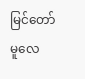မြင်တော် မူလေ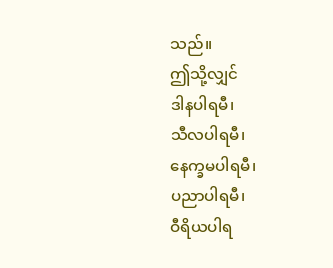သည်။
ဤသို့လျှင်
ဒါနပါရမီ၊
သီလပါရမီ၊
နေက္ခမပါရမီ၊
ပညာပါရမီ၊
ဝီရိယပါရ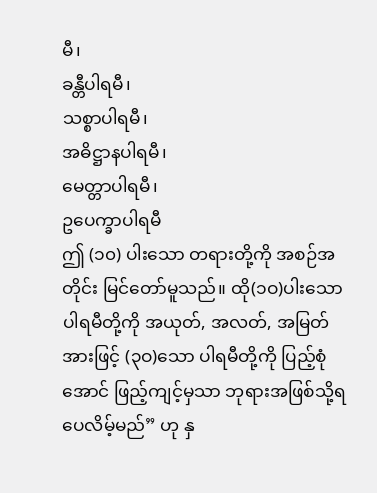မီ၊
ခန္တီပါရမီ၊
သစ္စာပါရမီ၊
အဓိဋ္ဌာနပါရမီ၊
မေတ္တာပါရမီ၊
ဥပေက္ခာပါရမီ
ဤ (၁၀) ပါးသော တရားတို့ကို အစဉ်အတိုင်း မြင်တော်မူသည်။ ထို(၁ဝ)ပါးသော ပါရမီတို့ကို အယုတ်, အလတ်, အမြတ်အားဖြင့် (၃ဝ)သော ပါရမီတို့ကို ပြည့်စုံအောင် ဖြည့်ကျင့်မှသာ ဘုရားအဖြစ်သို့ရပေလိမ့်မည်” ဟု နှ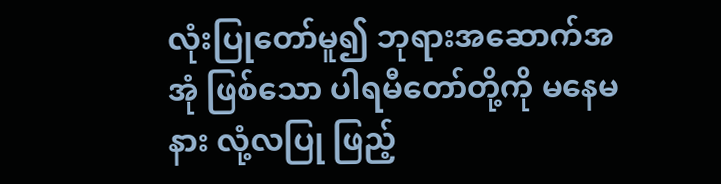လုံးပြုတော်မူ၍ ဘုရားအဆောက်အအုံ ဖြစ်သော ပါရမီတော်တို့ကို မနေမနား လုံ့လပြု ဖြည့်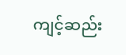ကျင့်ဆည်း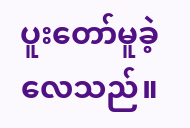ပူးတော်မူခဲ့လေသည်။